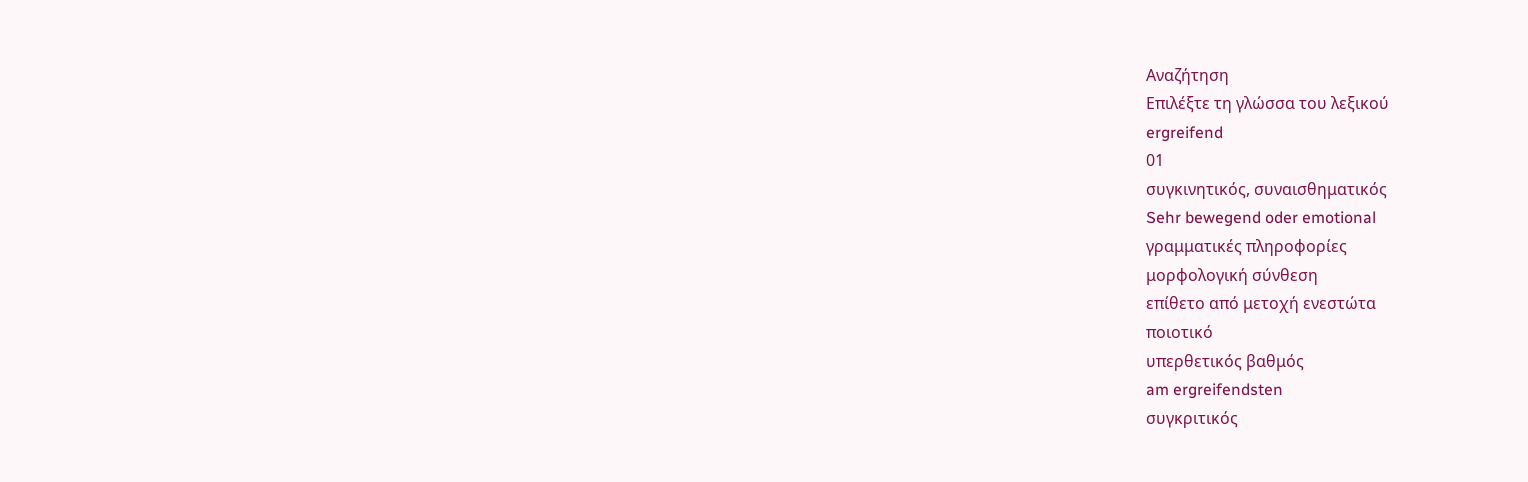Αναζήτηση
Επιλέξτε τη γλώσσα του λεξικού
ergreifend
01
συγκινητικός, συναισθηματικός
Sehr bewegend oder emotional
γραμματικές πληροφορίες
μορφολογική σύνθεση
επίθετο από μετοχή ενεστώτα
ποιοτικό
υπερθετικός βαθμός
am ergreifendsten
συγκριτικός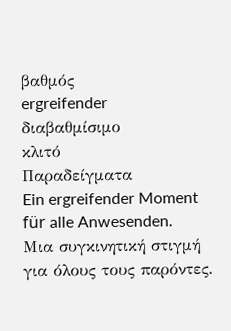βαθμός
ergreifender
διαβαθμίσιμο
κλιτό
Παραδείγματα
Ein ergreifender Moment für alle Anwesenden.
Μια συγκινητική στιγμή για όλους τους παρόντες.